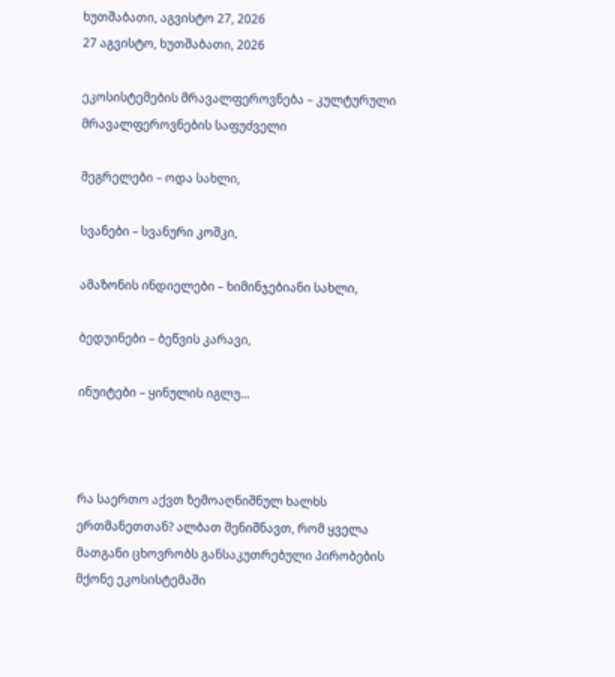ხუთშაბათი, აგვისტო 27, 2026
27 აგვისტო, ხუთშაბათი, 2026

ეკოსისტემების მრავალფეროვნება – კულტურული მრავალფეროვნების საფუძველი

მეგრელები – ოდა სახლი,

სვანები – სვანური კოშკი,

ამაზონის ინდიელები – ხიმინჯებიანი სახლი,

ბედუინები – ბეწვის კარავი,

ინუიტები – ყინულის იგლუ…



რა საერთო აქვთ ზემოაღნიშნულ ხალხს ერთმანეთთან? ალბათ შენიშნავთ, რომ ყველა მათგანი ცხოვრობს განსაკუთრებული პირობების მქონე ეკოსისტემაში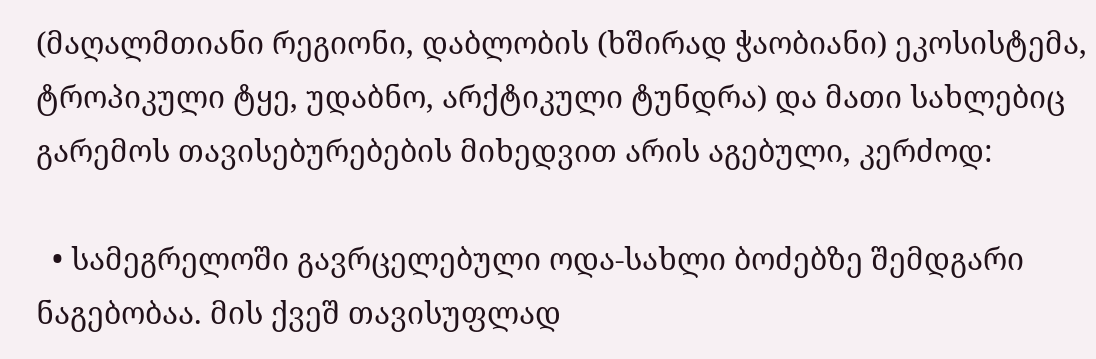(მაღალმთიანი რეგიონი, დაბლობის (ხშირად ჭაობიანი) ეკოსისტემა, ტროპიკული ტყე, უდაბნო, არქტიკული ტუნდრა) და მათი სახლებიც გარემოს თავისებურებების მიხედვით არის აგებული, კერძოდ:

  • სამეგრელოში გავრცელებული ოდა-სახლი ბოძებზე შემდგარი ნაგებობაა. მის ქვეშ თავისუფლად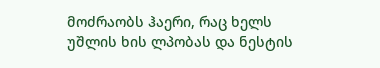მოძრაობს ჰაერი, რაც ხელს უშლის ხის ლპობას და ნესტის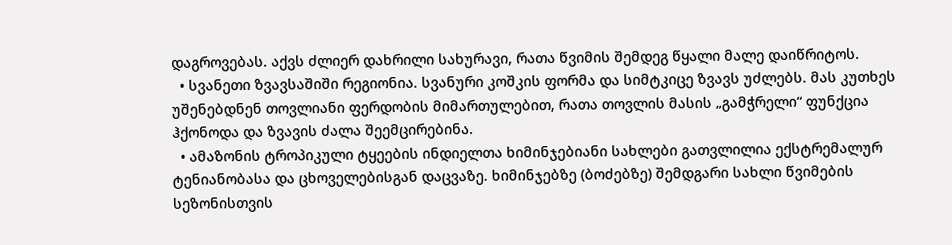დაგროვებას. აქვს ძლიერ დახრილი სახურავი, რათა წვიმის შემდეგ წყალი მალე დაიწრიტოს.
  • სვანეთი ზვავსაშიში რეგიონია. სვანური კოშკის ფორმა და სიმტკიცე ზვავს უძლებს. მას კუთხეს უშენებდნენ თოვლიანი ფერდობის მიმართულებით, რათა თოვლის მასის „გამჭრელი“ ფუნქცია ჰქონოდა და ზვავის ძალა შეემცირებინა.
  • ამაზონის ტროპიკული ტყეების ინდიელთა ხიმინჯებიანი სახლები გათვლილია ექსტრემალურ ტენიანობასა და ცხოველებისგან დაცვაზე. ხიმინჯებზე (ბოძებზე) შემდგარი სახლი წვიმების სეზონისთვის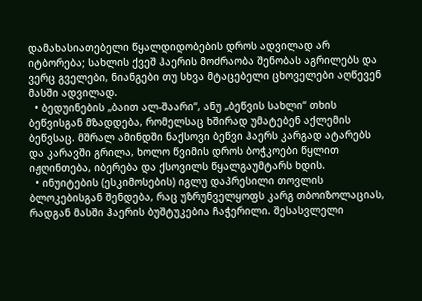დამახასიათებელი წყალდიდობების დროს ადვილად არ იტბორება; სახლის ქვეშ ჰაერის მოძრაობა შენობას აგრილებს და ვერც გველები, ნიანგები თუ სხვა მტაცებელი ცხოველები აღწევენ მასში ადვილად.
  • ბედუინების „ბაით ალ-შაარი“, ანუ „ბეწვის სახლი“ თხის ბეწვისგან მზადდება, რომელსაც ხშირად უმატებენ აქლემის ბეწვსაც. მშრალ ამინდში ნაქსოვი ბეწვი ჰაერს კარგად ატარებს და კარავში გრილა, ხოლო წვიმის დროს ბოჭკოები წყლით იჟღინთება, იბერება და ქსოვილს წყალგაუმტარს ხდის.
  • ინუიტების (ესკიმოსების) იგლუ დაპრესილი თოვლის ბლოკებისგან შენდება, რაც უზრუნველყოფს კარგ თბოიზოლაციას, რადგან მასში ჰაერის ბუშტუკებია ჩაჭერილი. შესასვლელი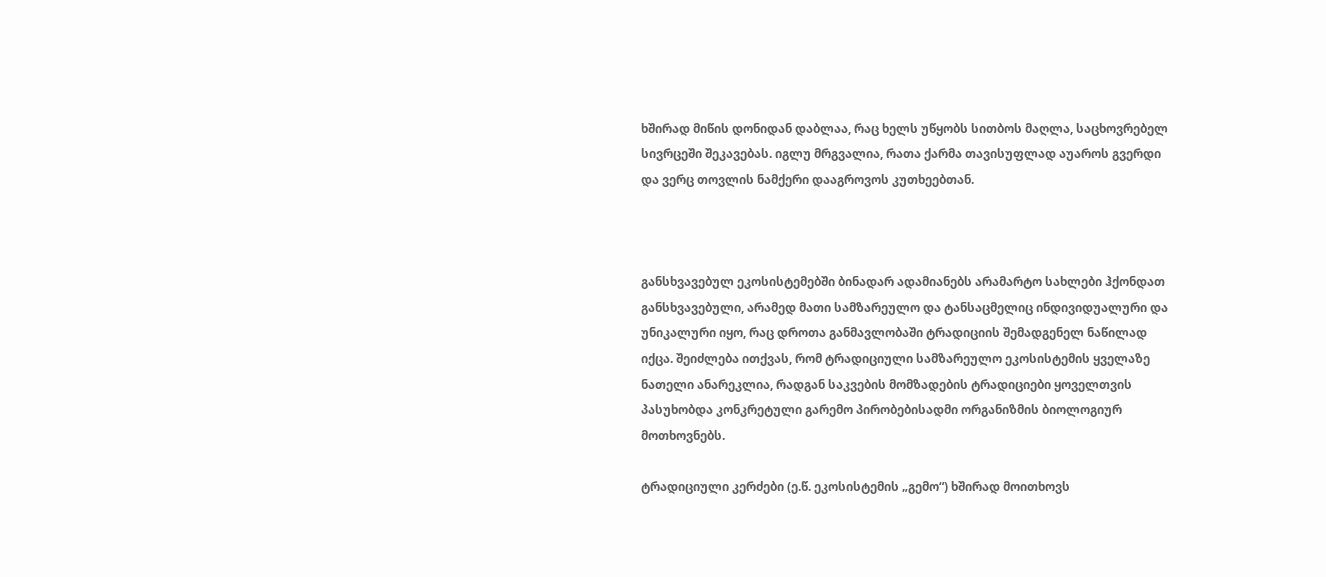ხშირად მიწის დონიდან დაბლაა, რაც ხელს უწყობს სითბოს მაღლა, საცხოვრებელ სივრცეში შეკავებას. იგლუ მრგვალია, რათა ქარმა თავისუფლად აუაროს გვერდი და ვერც თოვლის ნამქერი დააგროვოს კუთხეებთან.



განსხვავებულ ეკოსისტემებში ბინადარ ადამიანებს არამარტო სახლები ჰქონდათ განსხვავებული, არამედ მათი სამზარეულო და ტანსაცმელიც ინდივიდუალური და უნიკალური იყო, რაც დროთა განმავლობაში ტრადიციის შემადგენელ ნაწილად იქცა. შეიძლება ითქვას, რომ ტრადიციული სამზარეულო ეკოსისტემის ყველაზე ნათელი ანარეკლია, რადგან საკვების მომზადების ტრადიციები ყოველთვის პასუხობდა კონკრეტული გარემო პირობებისადმი ორგანიზმის ბიოლოგიურ მოთხოვნებს.

ტრადიციული კერძები (ე.წ. ეკოსისტემის „გემო“) ხშირად მოითხოვს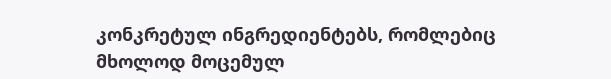კონკრეტულ ინგრედიენტებს, რომლებიც მხოლოდ მოცემულ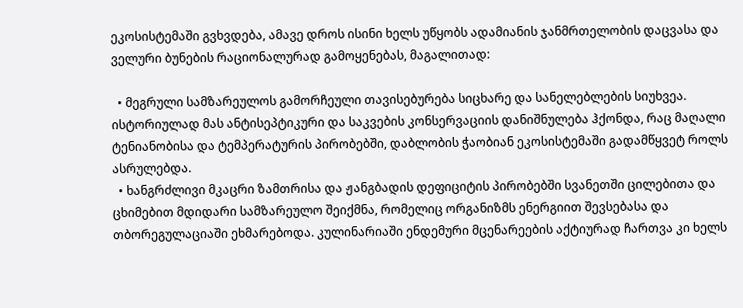ეკოსისტემაში გვხვდება, ამავე დროს ისინი ხელს უწყობს ადამიანის ჯანმრთელობის დაცვასა და ველური ბუნების რაციონალურად გამოყენებას, მაგალითად:

  • მეგრული სამზარეულოს გამორჩეული თავისებურება სიცხარე და სანელებლების სიუხვეა. ისტორიულად მას ანტისეპტიკური და საკვების კონსერვაციის დანიშნულება ჰქონდა, რაც მაღალი ტენიანობისა და ტემპერატურის პირობებში, დაბლობის ჭაობიან ეკოსისტემაში გადამწყვეტ როლს ასრულებდა.
  • ხანგრძლივი მკაცრი ზამთრისა და ჟანგბადის დეფიციტის პირობებში სვანეთში ცილებითა და ცხიმებით მდიდარი სამზარეულო შეიქმნა, რომელიც ორგანიზმს ენერგიით შევსებასა და თბორეგულაციაში ეხმარებოდა. კულინარიაში ენდემური მცენარეების აქტიურად ჩართვა კი ხელს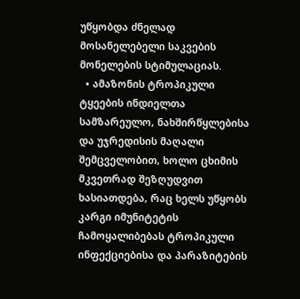უწყობდა ძნელად მოსანელებელი საკვების მონელების სტიმულაციას.
  • ამაზონის ტროპიკული ტყეების ინდიელთა სამზარეულო, ნახშირწყლებისა და უჯრედისის მაღალი შემცველობით, ხოლო ცხიმის მკვეთრად შეზღუდვით ხასიათდება, რაც ხელს უწყობს კარგი იმუნიტეტის ჩამოყალიბებას ტროპიკული ინფექციებისა და პარაზიტების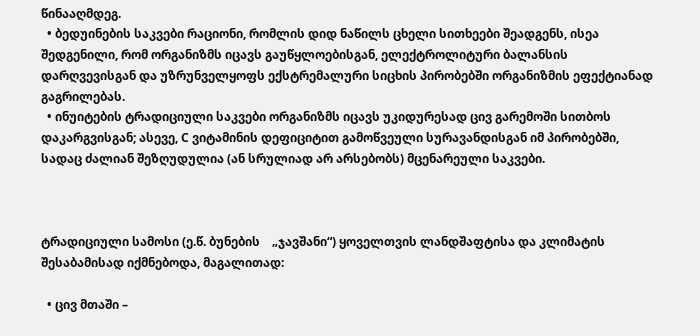წინააღმდეგ.
  • ბედუინების საკვები რაციონი, რომლის დიდ ნაწილს ცხელი სითხეები შეადგენს, ისეა შედგენილი, რომ ორგანიზმს იცავს გაუწყლოებისგან, ელექტროლიტური ბალანსის დარღვევისგან და უზრუნველყოფს ექსტრემალური სიცხის პირობებში ორგანიზმის ეფექტიანად გაგრილებას.
  • ინუიტების ტრადიციული საკვები ორგანიზმს იცავს უკიდურესად ცივ გარემოში სითბოს დაკარგვისგან; ასევე, C ვიტამინის დეფიციტით გამოწვეული სურავანდისგან იმ პირობებში, სადაც ძალიან შეზღუდულია (ან სრულიად არ არსებობს) მცენარეული საკვები.



ტრადიციული სამოსი (ე.წ. ბუნების    „ჯავშანი“) ყოველთვის ლანდშაფტისა და კლიმატის შესაბამისად იქმნებოდა, მაგალითად:

  • ცივ მთაში –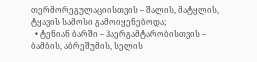თერმორეგულაციისთვის – შალის, მატყლის, ტყავის სამოსი გამოიყენებოდა;
  • ტენიან ბარში – ჰაერგამტარობისთვის – ბამბის, აბრეშუმის, სელის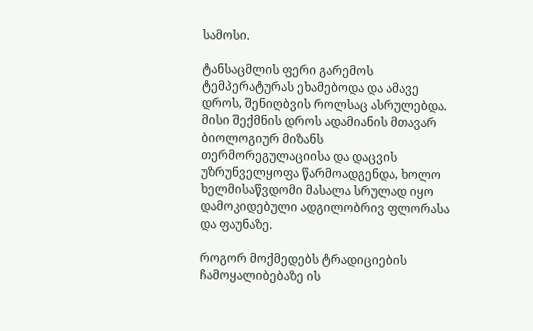სამოსი.

ტანსაცმლის ფერი გარემოს ტემპერატურას ეხამებოდა და ამავე დროს, შენიღბვის როლსაც ასრულებდა. მისი შექმნის დროს ადამიანის მთავარ ბიოლოგიურ მიზანს თერმორეგულაციისა და დაცვის უზრუნველყოფა წარმოადგენდა, ხოლო ხელმისაწვდომი მასალა სრულად იყო დამოკიდებული ადგილობრივ ფლორასა და ფაუნაზე.

როგორ მოქმედებს ტრადიციების ჩამოყალიბებაზე ის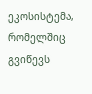ეკოსისტემა, რომელშიც გვიწევს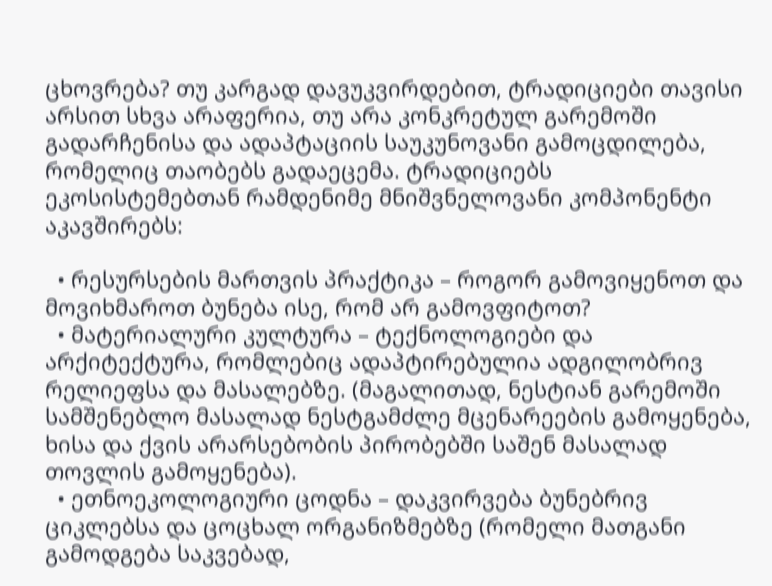ცხოვრება? თუ კარგად დავუკვირდებით, ტრადიციები თავისი არსით სხვა არაფერია, თუ არა კონკრეტულ გარემოში გადარჩენისა და ადაპტაციის საუკუნოვანი გამოცდილება, რომელიც თაობებს გადაეცემა. ტრადიციებს ეკოსისტემებთან რამდენიმე მნიშვნელოვანი კომპონენტი აკავშირებს:

  • რესურსების მართვის პრაქტიკა – როგორ გამოვიყენოთ და მოვიხმაროთ ბუნება ისე, რომ არ გამოვფიტოთ?
  • მატერიალური კულტურა – ტექნოლოგიები და არქიტექტურა, რომლებიც ადაპტირებულია ადგილობრივ რელიეფსა და მასალებზე. (მაგალითად, ნესტიან გარემოში სამშენებლო მასალად ნესტგამძლე მცენარეების გამოყენება, ხისა და ქვის არარსებობის პირობებში საშენ მასალად თოვლის გამოყენება).
  • ეთნოეკოლოგიური ცოდნა – დაკვირვება ბუნებრივ ციკლებსა და ცოცხალ ორგანიზმებზე (რომელი მათგანი გამოდგება საკვებად,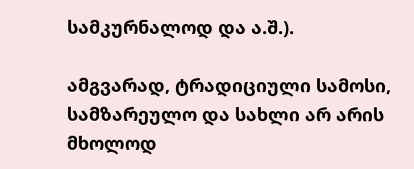სამკურნალოდ და ა.შ.).

ამგვარად, ტრადიციული სამოსი, სამზარეულო და სახლი არ არის მხოლოდ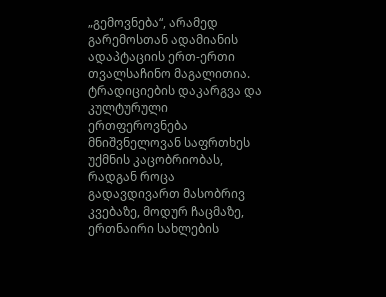„გემოვნება“, არამედ გარემოსთან ადამიანის ადაპტაციის ერთ-ერთი თვალსაჩინო მაგალითია. ტრადიციების დაკარგვა და კულტურული ერთფეროვნება მნიშვნელოვან საფრთხეს უქმნის კაცობრიობას, რადგან როცა გადავდივართ მასობრივ კვებაზე, მოდურ ჩაცმაზე, ერთნაირი სახლების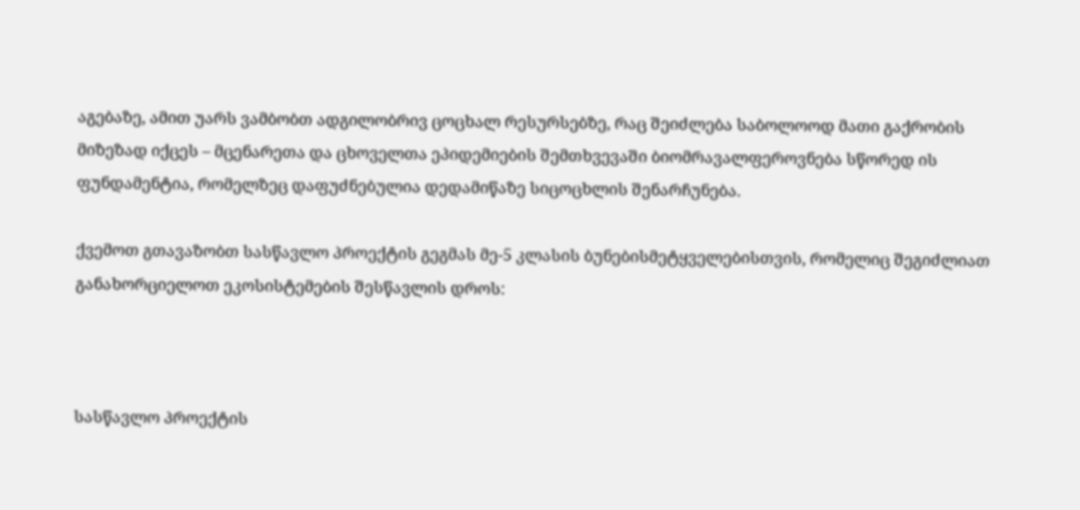აგებაზე, ამით უარს ვამბობთ ადგილობრივ ცოცხალ რესურსებზე, რაც შეიძლება საბოლოოდ მათი გაქრობის მიზეზად იქცეს – მცენარეთა და ცხოველთა ეპიდემიების შემთხვევაში ბიომრავალფეროვნება სწორედ ის ფუნდამენტია, რომელზეც დაფუძნებულია დედამიწაზე სიცოცხლის შენარჩუნება.

ქვემოთ გთავაზობთ სასწავლო პროექტის გეგმას მე-5 კლასის ბუნებისმეტყველებისთვის, რომელიც შეგიძლიათ განახორციელოთ ეკოსისტემების შესწავლის დროს:



სასწავლო პროექტის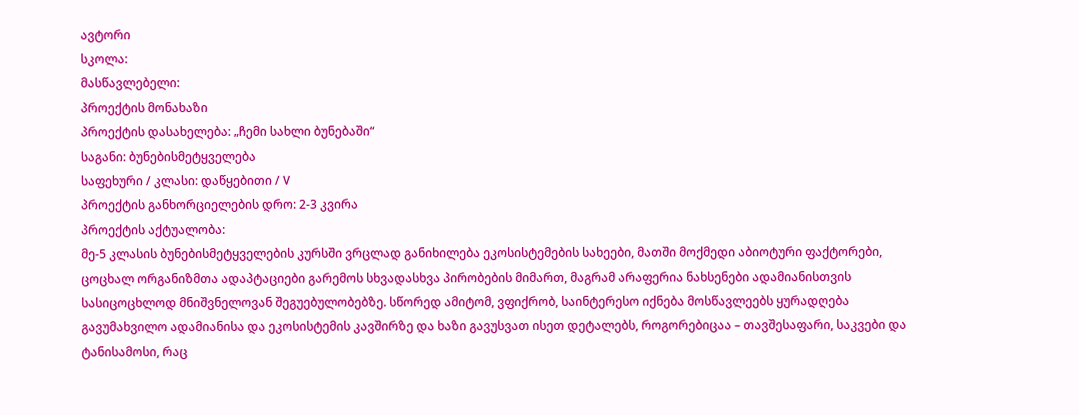ავტორი
სკოლა:
მასწავლებელი:
პროექტის მონახაზი
პროექტის დასახელება: „ჩემი სახლი ბუნებაში“
საგანი: ბუნებისმეტყველება
საფეხური / კლასი: დაწყებითი / V
პროექტის განხორციელების დრო: 2-3 კვირა
პროექტის აქტუალობა:
მე-5 კლასის ბუნებისმეტყველების კურსში ვრცლად განიხილება ეკოსისტემების სახეები, მათში მოქმედი აბიოტური ფაქტორები, ცოცხალ ორგანიზმთა ადაპტაციები გარემოს სხვადასხვა პირობების მიმართ, მაგრამ არაფერია ნახსენები ადამიანისთვის სასიცოცხლოდ მნიშვნელოვან შეგუებულობებზე. სწორედ ამიტომ, ვფიქრობ, საინტერესო იქნება მოსწავლეებს ყურადღება გავუმახვილო ადამიანისა და ეკოსისტემის კავშირზე და ხაზი გავუსვათ ისეთ დეტალებს, როგორებიცაა – თავშესაფარი, საკვები და ტანისამოსი, რაც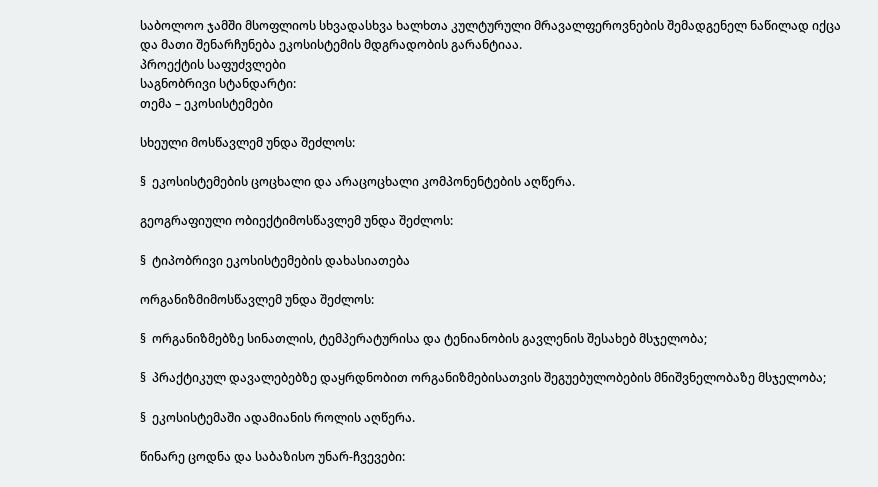საბოლოო ჯამში მსოფლიოს სხვადასხვა ხალხთა კულტურული მრავალფეროვნების შემადგენელ ნაწილად იქცა და მათი შენარჩუნება ეკოსისტემის მდგრადობის გარანტიაა.
პროექტის საფუძვლები
საგნობრივი სტანდარტი:
თემა – ეკოსისტემები

სხეული მოსწავლემ უნდა შეძლოს:

§  ეკოსისტემების ცოცხალი და არაცოცხალი კომპონენტების აღწერა.

გეოგრაფიული ობიექტიმოსწავლემ უნდა შეძლოს:

§  ტიპობრივი ეკოსისტემების დახასიათება

ორგანიზმიმოსწავლემ უნდა შეძლოს:

§  ორგანიზმებზე სინათლის, ტემპერატურისა და ტენიანობის გავლენის შესახებ მსჯელობა;

§  პრაქტიკულ დავალებებზე დაყრდნობით ორგანიზმებისათვის შეგუებულობების მნიშვნელობაზე მსჯელობა;

§  ეკოსისტემაში ადამიანის როლის აღწერა.

წინარე ცოდნა და საბაზისო უნარ-ჩვევები: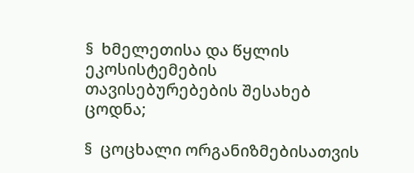§  ხმელეთისა და წყლის ეკოსისტემების თავისებურებების შესახებ ცოდნა;

§  ცოცხალი ორგანიზმებისათვის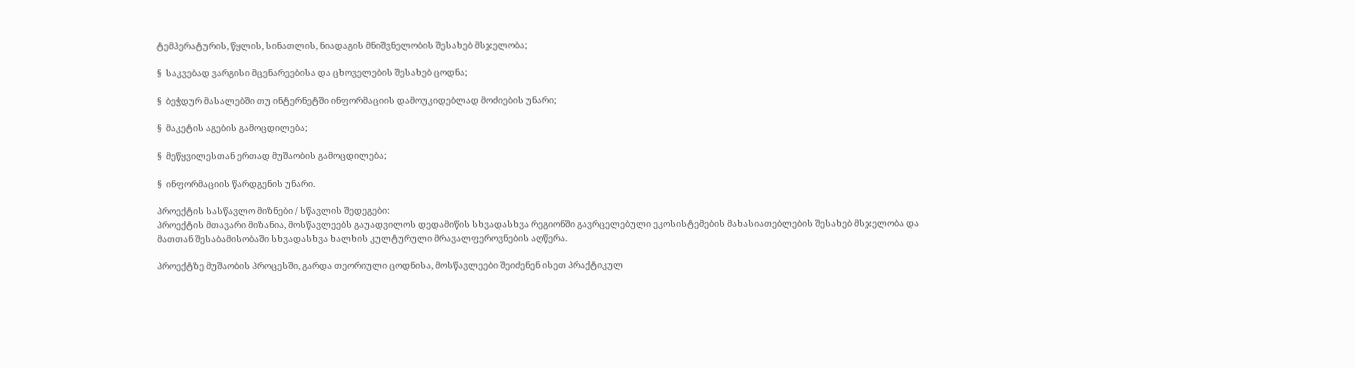ტემპერატურის, წყლის, სინათლის, ნიადაგის მნიშვნელობის შესახებ მსჯელობა;

§  საკვებად ვარგისი მცენარეებისა და ცხოველების შესახებ ცოდნა;

§  ბეჭდურ მასალებში თუ ინტერნეტში ინფორმაციის დამოუკიდებლად მოძიების უნარი;

§  მაკეტის აგების გამოცდილება;

§  მეწყვილესთან ერთად მუშაობის გამოცდილება;

§  ინფორმაციის წარდგენის უნარი.

პროექტის სასწავლო მიზნები / სწავლის შედეგები:
პროექტის მთავარი მიზანია, მოსწავლეებს გაუადვილოს დედამიწის სხვადასხვა რეგიონში გავრცელებული ეკოსისტემების მახასიათებლების შესახებ მსჯელობა და მათთან შესაბამისობაში სხვადასხვა ხალხის კულტურული მრავალფეროვნების აღწერა.

პროექტზე მუშაობის პროცესში, გარდა თეორიული ცოდნისა, მოსწავლეები შეიძენენ ისეთ პრაქტიკულ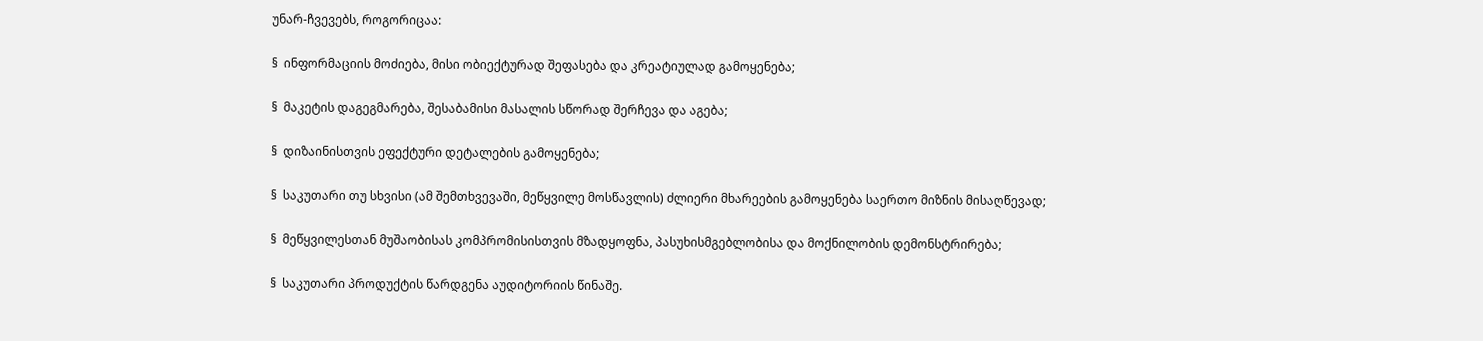უნარ-ჩვევებს, როგორიცაა:

§  ინფორმაციის მოძიება, მისი ობიექტურად შეფასება და კრეატიულად გამოყენება;

§  მაკეტის დაგეგმარება, შესაბამისი მასალის სწორად შერჩევა და აგება;

§  დიზაინისთვის ეფექტური დეტალების გამოყენება;

§  საკუთარი თუ სხვისი (ამ შემთხვევაში, მეწყვილე მოსწავლის) ძლიერი მხარეების გამოყენება საერთო მიზნის მისაღწევად;

§  მეწყვილესთან მუშაობისას კომპრომისისთვის მზადყოფნა, პასუხისმგებლობისა და მოქნილობის დემონსტრირება;

§  საკუთარი პროდუქტის წარდგენა აუდიტორიის წინაშე.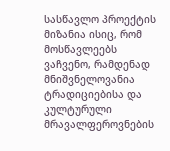სასწავლო პროექტის მიზანია ისიც, რომ მოსწავლეებს ვაჩვენო, რამდენად მნიშვნელოვანია ტრადიციებისა და კულტურული მრავალფეროვნების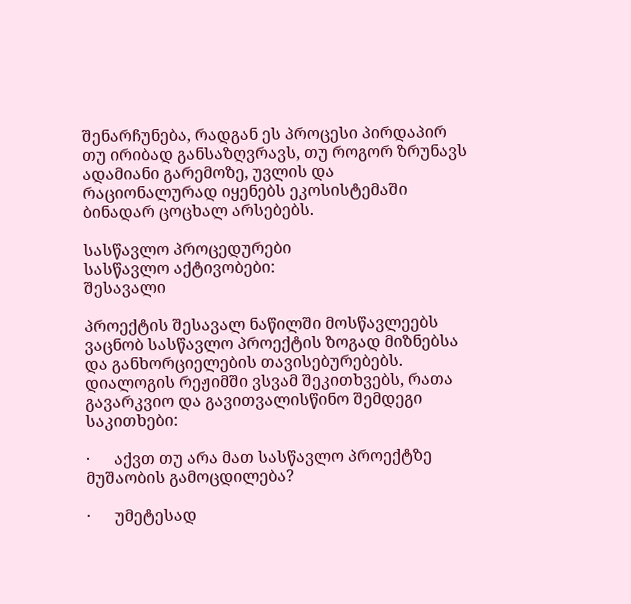შენარჩუნება, რადგან ეს პროცესი პირდაპირ თუ ირიბად განსაზღვრავს, თუ როგორ ზრუნავს ადამიანი გარემოზე, უვლის და რაციონალურად იყენებს ეკოსისტემაში ბინადარ ცოცხალ არსებებს.

სასწავლო პროცედურები
სასწავლო აქტივობები:
შესავალი

პროექტის შესავალ ნაწილში მოსწავლეებს ვაცნობ სასწავლო პროექტის ზოგად მიზნებსა და განხორციელების თავისებურებებს. დიალოგის რეჟიმში ვსვამ შეკითხვებს, რათა გავარკვიო და გავითვალისწინო შემდეგი საკითხები:

·      აქვთ თუ არა მათ სასწავლო პროექტზე მუშაობის გამოცდილება?

·      უმეტესად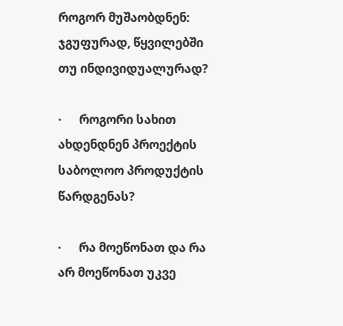როგორ მუშაობდნენ: ჯგუფურად, წყვილებში თუ ინდივიდუალურად?

·      როგორი სახით ახდენდნენ პროექტის საბოლოო პროდუქტის წარდგენას?

·      რა მოეწონათ და რა არ მოეწონათ უკვე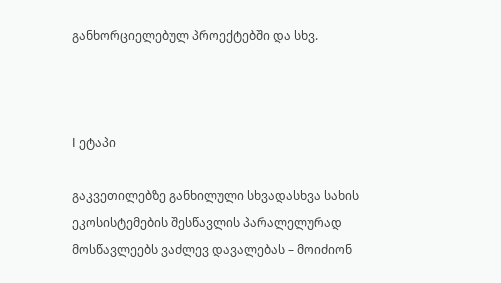განხორციელებულ პროექტებში და სხვ.



I ეტაპი

გაკვეთილებზე განხილული სხვადასხვა სახის ეკოსისტემების შესწავლის პარალელურად მოსწავლეებს ვაძლევ დავალებას – მოიძიონ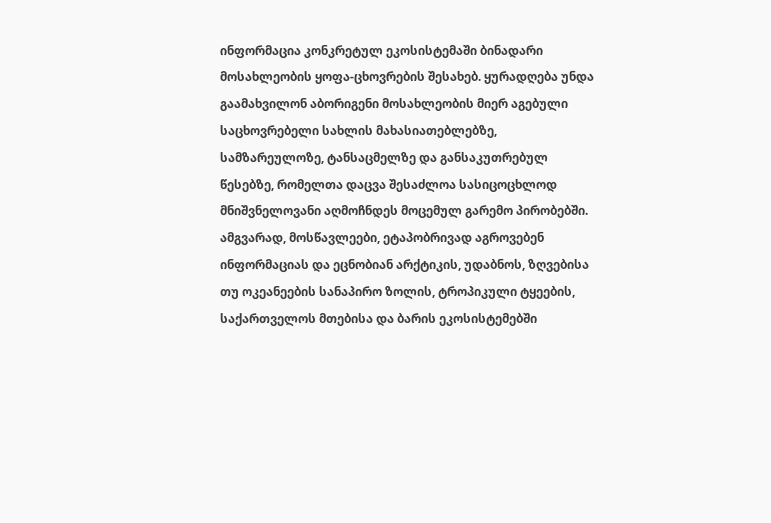ინფორმაცია კონკრეტულ ეკოსისტემაში ბინადარი მოსახლეობის ყოფა-ცხოვრების შესახებ. ყურადღება უნდა გაამახვილონ აბორიგენი მოსახლეობის მიერ აგებული საცხოვრებელი სახლის მახასიათებლებზე, სამზარეულოზე, ტანსაცმელზე და განსაკუთრებულ წესებზე, რომელთა დაცვა შესაძლოა სასიცოცხლოდ მნიშვნელოვანი აღმოჩნდეს მოცემულ გარემო პირობებში. ამგვარად, მოსწავლეები, ეტაპობრივად აგროვებენ ინფორმაციას და ეცნობიან არქტიკის, უდაბნოს, ზღვებისა თუ ოკეანეების სანაპირო ზოლის, ტროპიკული ტყეების, საქართველოს მთებისა და ბარის ეკოსისტემებში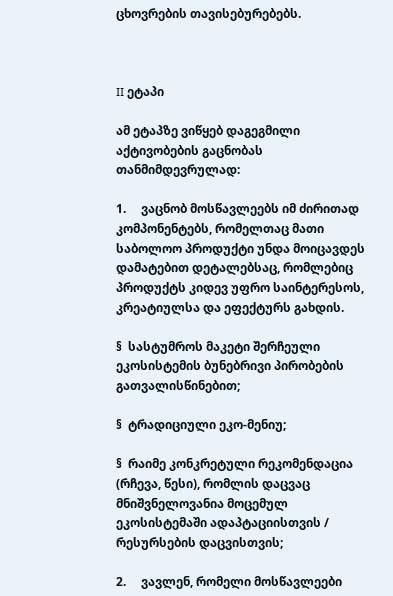ცხოვრების თავისებურებებს.



II ეტაპი

ამ ეტაპზე ვიწყებ დაგეგმილი აქტივობების გაცნობას თანმიმდევრულად:

1.     ვაცნობ მოსწავლეებს იმ ძირითად კომპონენტებს, რომელთაც მათი საბოლოო პროდუქტი უნდა მოიცავდეს დამატებით დეტალებსაც, რომლებიც პროდუქტს კიდევ უფრო საინტერესოს, კრეატიულსა და ეფექტურს გახდის.

§  სასტუმროს მაკეტი შერჩეული ეკოსისტემის ბუნებრივი პირობების გათვალისწინებით;

§  ტრადიციული ეკო-მენიუ;

§  რაიმე კონკრეტული რეკომენდაცია (რჩევა, წესი), რომლის დაცვაც მნიშვნელოვანია მოცემულ ეკოსისტემაში ადაპტაციისთვის / რესურსების დაცვისთვის;

2.     ვავლენ, რომელი მოსწავლეები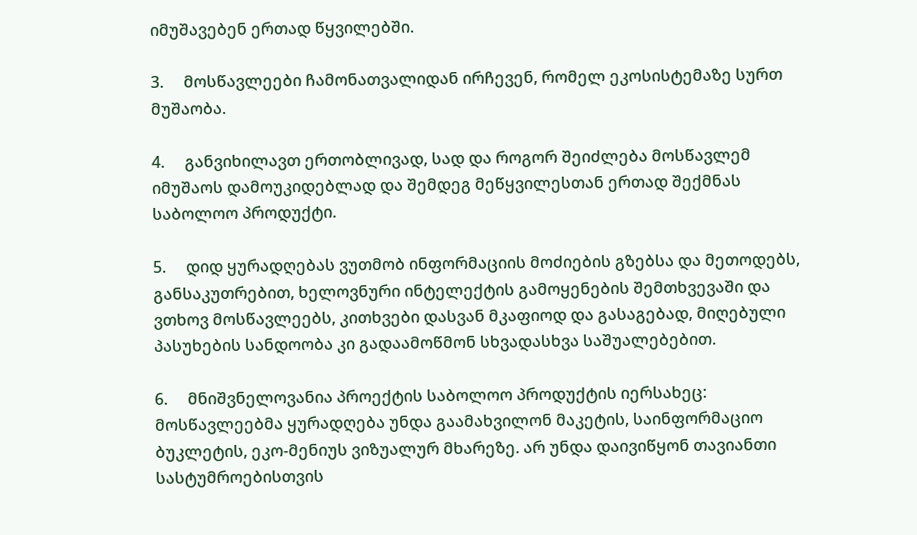იმუშავებენ ერთად წყვილებში.

3.     მოსწავლეები ჩამონათვალიდან ირჩევენ, რომელ ეკოსისტემაზე სურთ მუშაობა.

4.     განვიხილავთ ერთობლივად, სად და როგორ შეიძლება მოსწავლემ იმუშაოს დამოუკიდებლად და შემდეგ მეწყვილესთან ერთად შექმნას საბოლოო პროდუქტი.

5.     დიდ ყურადღებას ვუთმობ ინფორმაციის მოძიების გზებსა და მეთოდებს, განსაკუთრებით, ხელოვნური ინტელექტის გამოყენების შემთხვევაში და ვთხოვ მოსწავლეებს, კითხვები დასვან მკაფიოდ და გასაგებად, მიღებული პასუხების სანდოობა კი გადაამოწმონ სხვადასხვა საშუალებებით.

6.     მნიშვნელოვანია პროექტის საბოლოო პროდუქტის იერსახეც: მოსწავლეებმა ყურადღება უნდა გაამახვილონ მაკეტის, საინფორმაციო ბუკლეტის, ეკო-მენიუს ვიზუალურ მხარეზე. არ უნდა დაივიწყონ თავიანთი სასტუმროებისთვის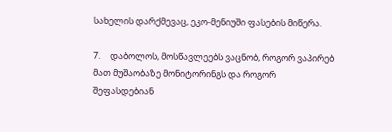სახელის დარქმევაც, ეკო-მენიუში ფასების მიწერა.

7.     დაბოლოს, მოსწავლეებს ვაცნობ, როგორ ვაპირებ მათ მუშაობაზე მონიტორინგს და როგორ შეფასდებიან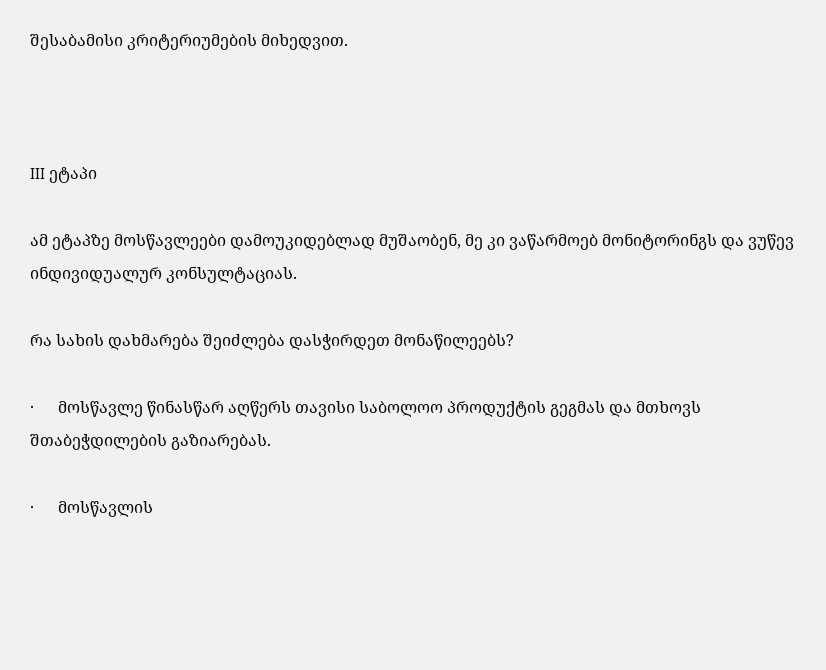შესაბამისი კრიტერიუმების მიხედვით.



III ეტაპი

ამ ეტაპზე მოსწავლეები დამოუკიდებლად მუშაობენ, მე კი ვაწარმოებ მონიტორინგს და ვუწევ ინდივიდუალურ კონსულტაციას.

რა სახის დახმარება შეიძლება დასჭირდეთ მონაწილეებს?

·      მოსწავლე წინასწარ აღწერს თავისი საბოლოო პროდუქტის გეგმას და მთხოვს შთაბეჭდილების გაზიარებას.

·      მოსწავლის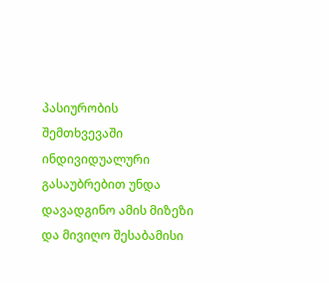პასიურობის შემთხვევაში ინდივიდუალური გასაუბრებით უნდა დავადგინო ამის მიზეზი და მივიღო შესაბამისი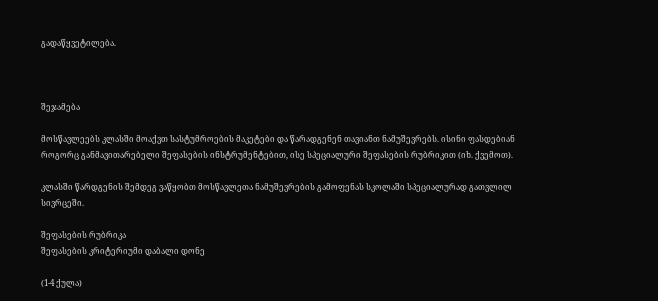გადაწყვეტილება.



შეჯამება

მოსწავლეებს კლასში მოაქვთ სასტუმროების მაკეტები და წარადგენენ თავიანთ ნამუშევრებს. ისინი ფასდებიან როგორც განმავითარებელი შეფასების ინსტრუმენტებით, ისე სპეციალური შეფასების რუბრიკით (იხ. ქვემოთ).

კლასში წარდგენის შემდეგ ვაწყობთ მოსწავლეთა ნამუშევრების გამოფენას სკოლაში სპეციალურად გათვლილ სივრცეში.

შეფასების რუბრიკა
შეფასების კრიტერიუმი დაბალი დონე

(1-4 ქულა)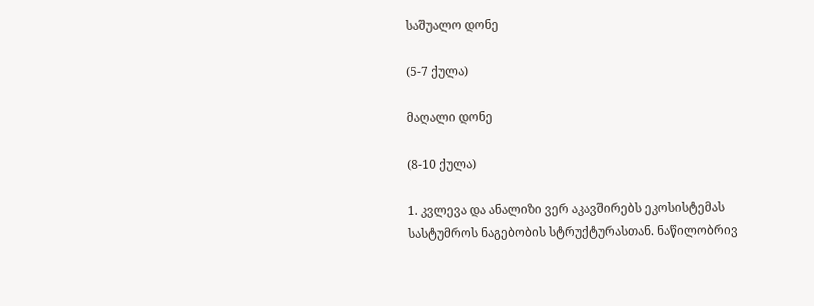საშუალო დონე

(5-7 ქულა)

მაღალი დონე

(8-10 ქულა)

1. კვლევა და ანალიზი ვერ აკავშირებს ეკოსისტემას სასტუმროს ნაგებობის სტრუქტურასთან. ნაწილობრივ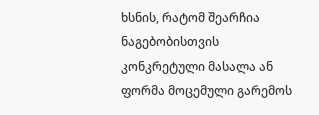ხსნის, რატომ შეარჩია ნაგებობისთვის კონკრეტული მასალა ან ფორმა მოცემული გარემოს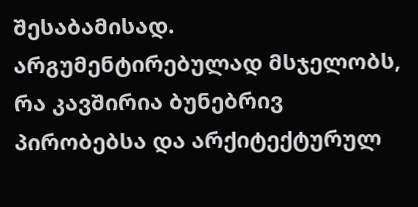შესაბამისად. არგუმენტირებულად მსჯელობს, რა კავშირია ბუნებრივ პირობებსა და არქიტექტურულ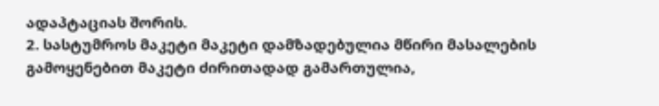ადაპტაციას შორის.
2. სასტუმროს მაკეტი მაკეტი დამზადებულია მწირი მასალების გამოყენებით მაკეტი ძირითადად გამართულია,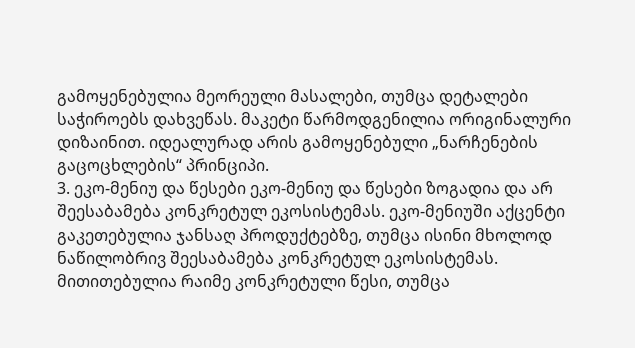გამოყენებულია მეორეული მასალები, თუმცა დეტალები საჭიროებს დახვეწას. მაკეტი წარმოდგენილია ორიგინალური დიზაინით. იდეალურად არის გამოყენებული „ნარჩენების გაცოცხლების“ პრინციპი.
3. ეკო-მენიუ და წესები ეკო-მენიუ და წესები ზოგადია და არ შეესაბამება კონკრეტულ ეკოსისტემას. ეკო-მენიუში აქცენტი გაკეთებულია ჯანსაღ პროდუქტებზე, თუმცა ისინი მხოლოდ ნაწილობრივ შეესაბამება კონკრეტულ ეკოსისტემას. მითითებულია რაიმე კონკრეტული წესი, თუმცა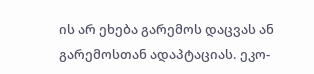ის არ ეხება გარემოს დაცვას ან გარემოსთან ადაპტაციას. ეკო-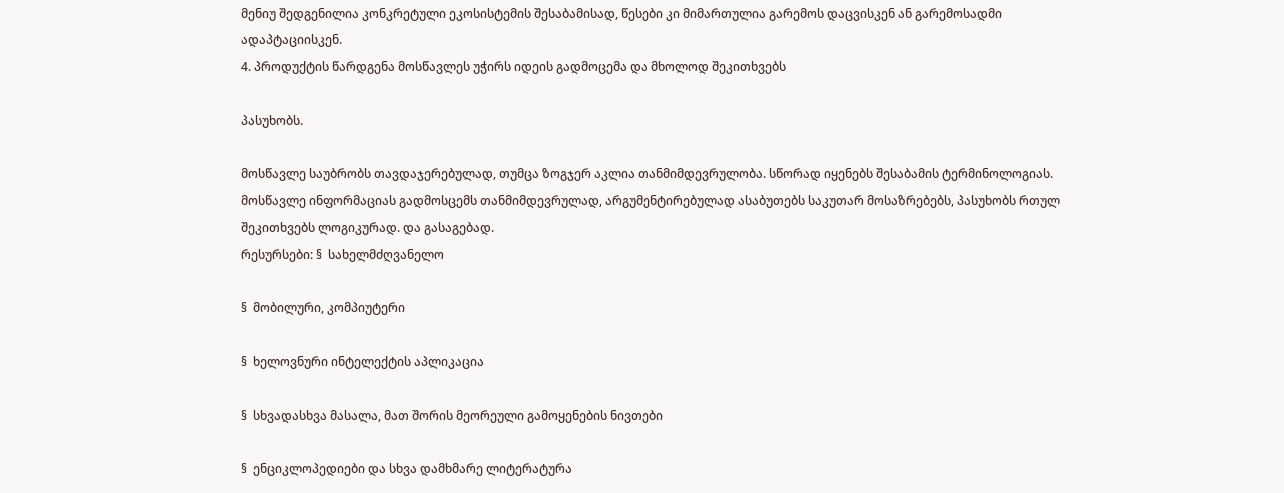მენიუ შედგენილია კონკრეტული ეკოსისტემის შესაბამისად, წესები კი მიმართულია გარემოს დაცვისკენ ან გარემოსადმი ადაპტაციისკენ.
4. პროდუქტის წარდგენა მოსწავლეს უჭირს იდეის გადმოცემა და მხოლოდ შეკითხვებს

პასუხობს.

მოსწავლე საუბრობს თავდაჯერებულად, თუმცა ზოგჯერ აკლია თანმიმდევრულობა. სწორად იყენებს შესაბამის ტერმინოლოგიას. მოსწავლე ინფორმაციას გადმოსცემს თანმიმდევრულად, არგუმენტირებულად ასაბუთებს საკუთარ მოსაზრებებს, პასუხობს რთულ შეკითხვებს ლოგიკურად. და გასაგებად.
რესურსები: §  სახელმძღვანელო

§  მობილური, კომპიუტერი

§  ხელოვნური ინტელექტის აპლიკაცია

§  სხვადასხვა მასალა, მათ შორის მეორეული გამოყენების ნივთები

§  ენციკლოპედიები და სხვა დამხმარე ლიტერატურა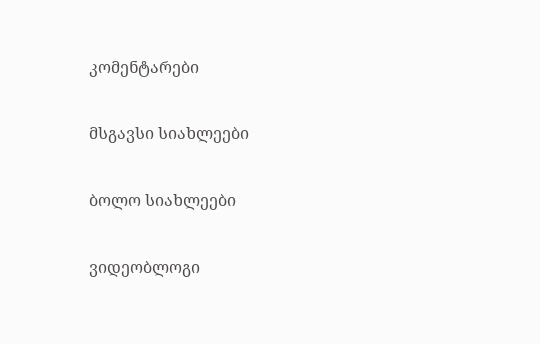კომენტარები

მსგავსი სიახლეები

ბოლო სიახლეები

ვიდეობლოგი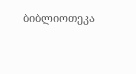ბიბლიოთეკა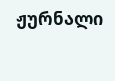ჟურნალი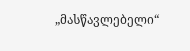„მასწავლებელი“